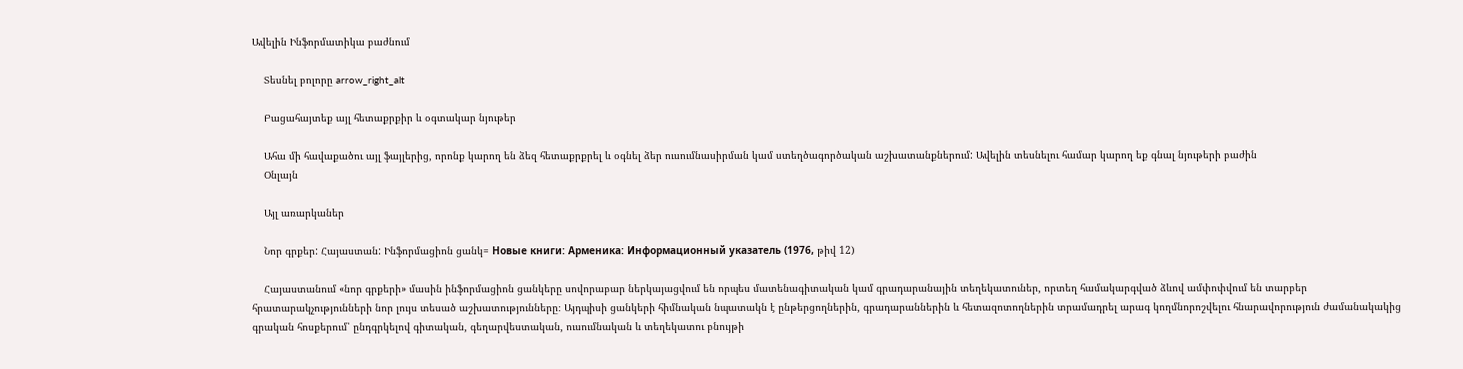Ավելին Ինֆորմատիկա բաժնում

    Տեսնել բոլորը arrow_right_alt

    Բացահայտեք այլ հետաքրքիր և օգտակար նյութեր

    Ահա մի հավաքածու այլ ֆայլերից, որոնք կարող են ձեզ հետաքրքրել և օգնել ձեր ուսումնասիրման կամ ստեղծագործական աշխատանքներում: Ավելին տեսնելու համար կարող եք գնալ նյութերի բաժին
    Օնլայն

    Այլ առարկաներ

    Նոր գրքեր: Հայաստան: Ինֆորմացիոն ցանկ= Новые книги: Арменика: Информационный указатель (1976, թիվ 12)

    Հայաստանում «նոր գրքերի» մասին ինֆորմացիոն ցանկերը սովորաբար ներկայացվում են որպես մատենագիտական կամ գրադարանային տեղեկատուներ, որտեղ համակարգված ձևով ամփոփվում են տարբեր հրատարակչությունների նոր լույս տեսած աշխատությունները։ Այդպիսի ցանկերի հիմնական նպատակն է ընթերցողներին, գրադարաններին և հետազոտողներին տրամադրել արագ կողմնորոշվելու հնարավորություն ժամանակակից գրական հոսքերում՝ ընդգրկելով գիտական, գեղարվեստական, ուսումնական և տեղեկատու բնույթի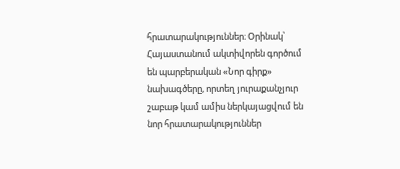հրատարակություններ։ Օրինակ՝ Հայաստանում ակտիվորեն գործում են պարբերական «Նոր գիրք» նախագծերը, որտեղ յուրաքանչյուր շաբաթ կամ ամիս ներկայացվում են նոր հրատարակություններ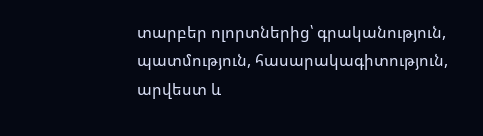տարբեր ոլորտներից՝ գրականություն, պատմություն, հասարակագիտություն, արվեստ և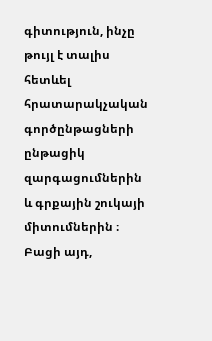գիտություն, ինչը թույլ է տալիս հետևել հրատարակչական գործընթացների ընթացիկ զարգացումներին և գրքային շուկայի միտումներին ։ Բացի այդ,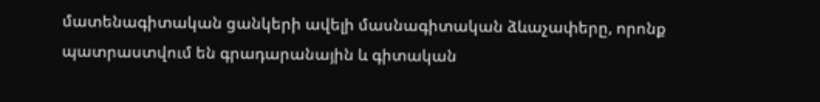մատենագիտական ցանկերի ավելի մասնագիտական ձևաչափերը, որոնք պատրաստվում են գրադարանային և գիտական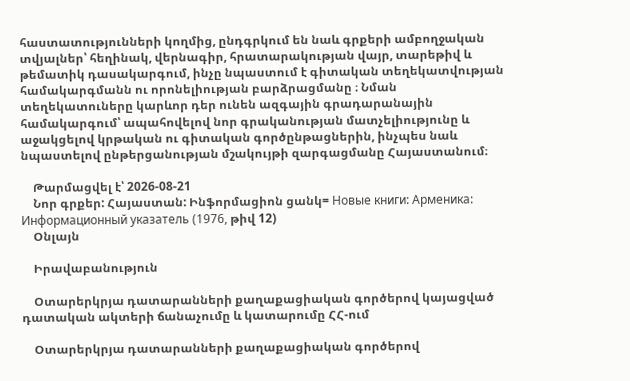հաստատությունների կողմից, ընդգրկում են նաև գրքերի ամբողջական տվյալներ՝ հեղինակ, վերնագիր, հրատարակության վայր, տարեթիվ և թեմատիկ դասակարգում, ինչը նպաստում է գիտական տեղեկատվության համակարգմանն ու որոնելիության բարձրացմանը ։ Նման տեղեկատուները կարևոր դեր ունեն ազգային գրադարանային համակարգում՝ ապահովելով նոր գրականության մատչելիությունը և աջակցելով կրթական ու գիտական գործընթացներին, ինչպես նաև նպաստելով ընթերցանության մշակույթի զարգացմանը Հայաստանում։

    Թարմացվել է՝ 2026-08-21
    Նոր գրքեր: Հայաստան: Ինֆորմացիոն ցանկ= Новые книги: Арменика: Информационный указатель (1976, թիվ 12)
    Օնլայն

    Իրավաբանություն

    Օտարերկրյա դատարանների քաղաքացիական գործերով կայացված դատական ակտերի ճանաչումը և կատարումը ՀՀ-ում

    Օտարերկրյա դատարանների քաղաքացիական գործերով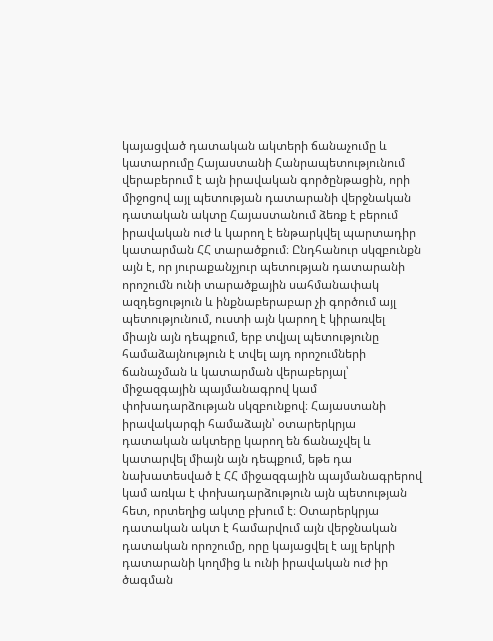կայացված դատական ակտերի ճանաչումը և կատարումը Հայաստանի Հանրապետությունում վերաբերում է այն իրավական գործընթացին, որի միջոցով այլ պետության դատարանի վերջնական դատական ակտը Հայաստանում ձեռք է բերում իրավական ուժ և կարող է ենթարկվել պարտադիր կատարման ՀՀ տարածքում։ Ընդհանուր սկզբունքն այն է, որ յուրաքանչյուր պետության դատարանի որոշումն ունի տարածքային սահմանափակ ազդեցություն և ինքնաբերաբար չի գործում այլ պետությունում, ուստի այն կարող է կիրառվել միայն այն դեպքում, երբ տվյալ պետությունը համաձայնություն է տվել այդ որոշումների ճանաչման և կատարման վերաբերյալ՝ միջազգային պայմանագրով կամ փոխադարձության սկզբունքով։ Հայաստանի իրավակարգի համաձայն՝ օտարերկրյա դատական ակտերը կարող են ճանաչվել և կատարվել միայն այն դեպքում, եթե դա նախատեսված է ՀՀ միջազգային պայմանագրերով կամ առկա է փոխադարձություն այն պետության հետ, որտեղից ակտը բխում է։ Օտարերկրյա դատական ակտ է համարվում այն վերջնական դատական որոշումը, որը կայացվել է այլ երկրի դատարանի կողմից և ունի իրավական ուժ իր ծագման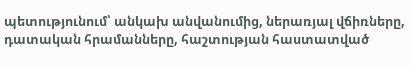պետությունում՝ անկախ անվանումից, ներառյալ վճիռները, դատական հրամանները, հաշտության հաստատված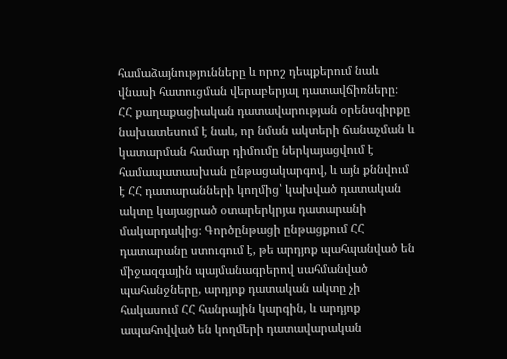համաձայնությունները և որոշ դեպքերում նաև վնասի հատուցման վերաբերյալ դատավճիռները։ ՀՀ քաղաքացիական դատավարության օրենսգիրքը նախատեսում է նաև, որ նման ակտերի ճանաչման և կատարման համար դիմումը ներկայացվում է համապատասխան ընթացակարգով, և այն քննվում է ՀՀ դատարանների կողմից՝ կախված դատական ակտը կայացրած օտարերկրյա դատարանի մակարդակից։ Գործընթացի ընթացքում ՀՀ դատարանը ստուգում է, թե արդյոք պահպանված են միջազգային պայմանագրերով սահմանված պահանջները, արդյոք դատական ակտը չի հակասում ՀՀ հանրային կարգին, և արդյոք ապահովված են կողմերի դատավարական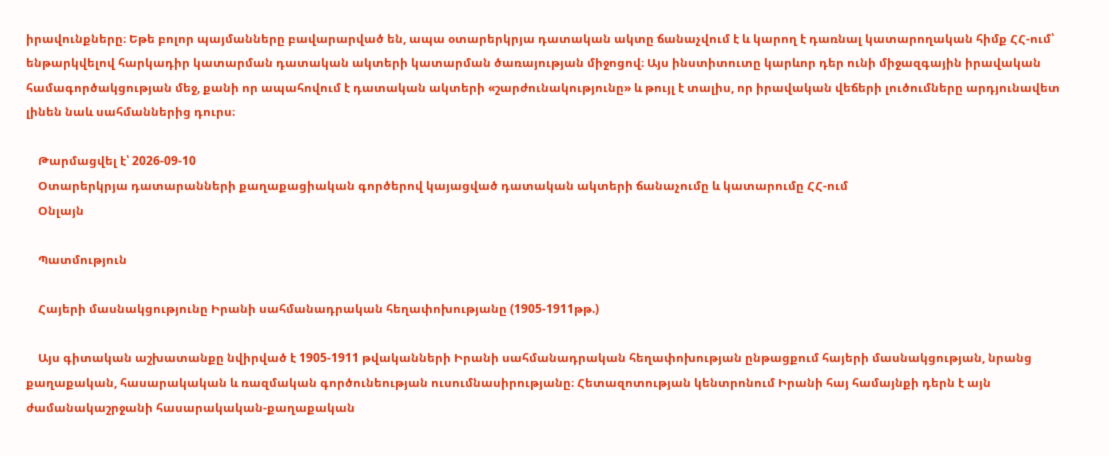իրավունքները։ Եթե բոլոր պայմանները բավարարված են, ապա օտարերկրյա դատական ակտը ճանաչվում է և կարող է դառնալ կատարողական հիմք ՀՀ-ում՝ ենթարկվելով հարկադիր կատարման դատական ակտերի կատարման ծառայության միջոցով։ Այս ինստիտուտը կարևոր դեր ունի միջազգային իրավական համագործակցության մեջ, քանի որ ապահովում է դատական ակտերի «շարժունակությունը» և թույլ է տալիս, որ իրավական վեճերի լուծումները արդյունավետ լինեն նաև սահմաններից դուրս։

    Թարմացվել է՝ 2026-09-10
    Օտարերկրյա դատարանների քաղաքացիական գործերով կայացված դատական ակտերի ճանաչումը և կատարումը ՀՀ-ում
    Օնլայն

    Պատմություն

    Հայերի մասնակցությունը Իրանի սահմանադրական հեղափոխությանը (1905-1911թթ.)

    Այս գիտական աշխատանքը նվիրված է 1905-1911 թվականների Իրանի սահմանադրական հեղափոխության ընթացքում հայերի մասնակցության, նրանց քաղաքական, հասարակական և ռազմական գործունեության ուսումնասիրությանը։ Հետազոտության կենտրոնում Իրանի հայ համայնքի դերն է այն ժամանակաշրջանի հասարակական-քաղաքական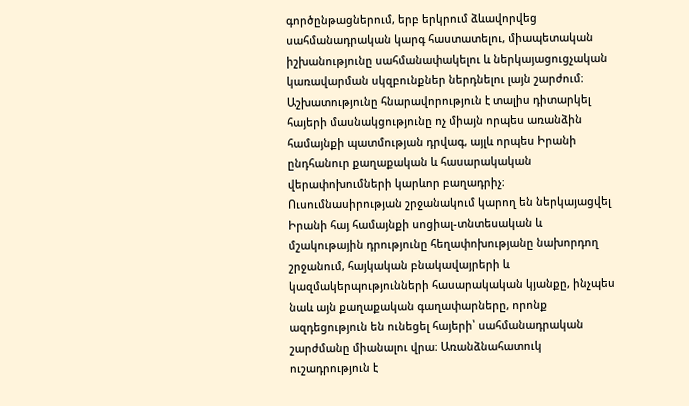գործընթացներում, երբ երկրում ձևավորվեց սահմանադրական կարգ հաստատելու, միապետական իշխանությունը սահմանափակելու և ներկայացուցչական կառավարման սկզբունքներ ներդնելու լայն շարժում։ Աշխատությունը հնարավորություն է տալիս դիտարկել հայերի մասնակցությունը ոչ միայն որպես առանձին համայնքի պատմության դրվագ, այլև որպես Իրանի ընդհանուր քաղաքական և հասարակական վերափոխումների կարևոր բաղադրիչ։ Ուսումնասիրության շրջանակում կարող են ներկայացվել Իրանի հայ համայնքի սոցիալ-տնտեսական և մշակութային դրությունը հեղափոխությանը նախորդող շրջանում, հայկական բնակավայրերի և կազմակերպությունների հասարակական կյանքը, ինչպես նաև այն քաղաքական գաղափարները, որոնք ազդեցություն են ունեցել հայերի՝ սահմանադրական շարժմանը միանալու վրա։ Առանձնահատուկ ուշադրություն է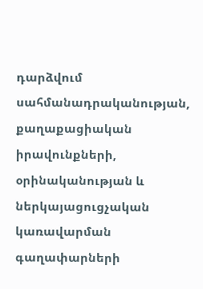դարձվում սահմանադրականության, քաղաքացիական իրավունքների, օրինականության և ներկայացուցչական կառավարման գաղափարների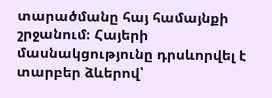տարածմանը հայ համայնքի շրջանում։ Հայերի մասնակցությունը դրսևորվել է տարբեր ձևերով՝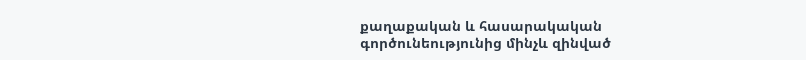քաղաքական և հասարակական գործունեությունից մինչև զինված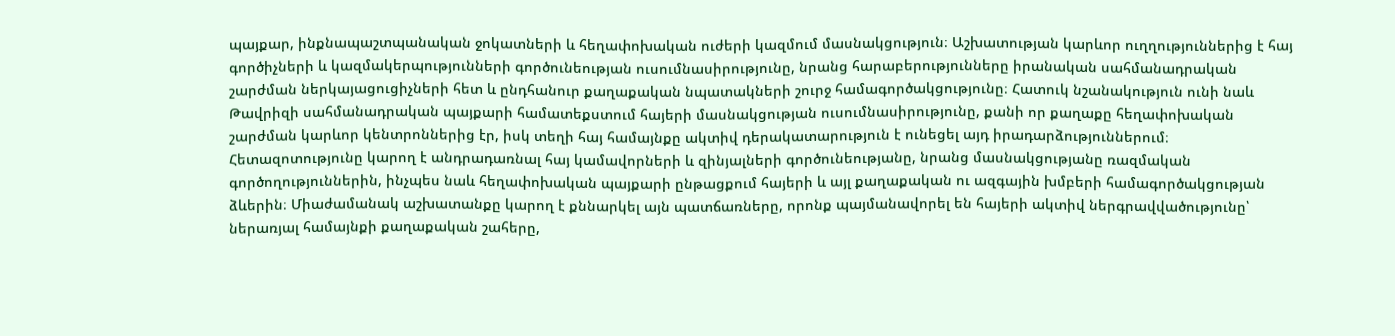պայքար, ինքնապաշտպանական ջոկատների և հեղափոխական ուժերի կազմում մասնակցություն։ Աշխատության կարևոր ուղղություններից է հայ գործիչների և կազմակերպությունների գործունեության ուսումնասիրությունը, նրանց հարաբերությունները իրանական սահմանադրական շարժման ներկայացուցիչների հետ և ընդհանուր քաղաքական նպատակների շուրջ համագործակցությունը։ Հատուկ նշանակություն ունի նաև Թավրիզի սահմանադրական պայքարի համատեքստում հայերի մասնակցության ուսումնասիրությունը, քանի որ քաղաքը հեղափոխական շարժման կարևոր կենտրոններից էր, իսկ տեղի հայ համայնքը ակտիվ դերակատարություն է ունեցել այդ իրադարձություններում։ Հետազոտությունը կարող է անդրադառնալ հայ կամավորների և զինյալների գործունեությանը, նրանց մասնակցությանը ռազմական գործողություններին, ինչպես նաև հեղափոխական պայքարի ընթացքում հայերի և այլ քաղաքական ու ազգային խմբերի համագործակցության ձևերին։ Միաժամանակ աշխատանքը կարող է քննարկել այն պատճառները, որոնք պայմանավորել են հայերի ակտիվ ներգրավվածությունը՝ ներառյալ համայնքի քաղաքական շահերը,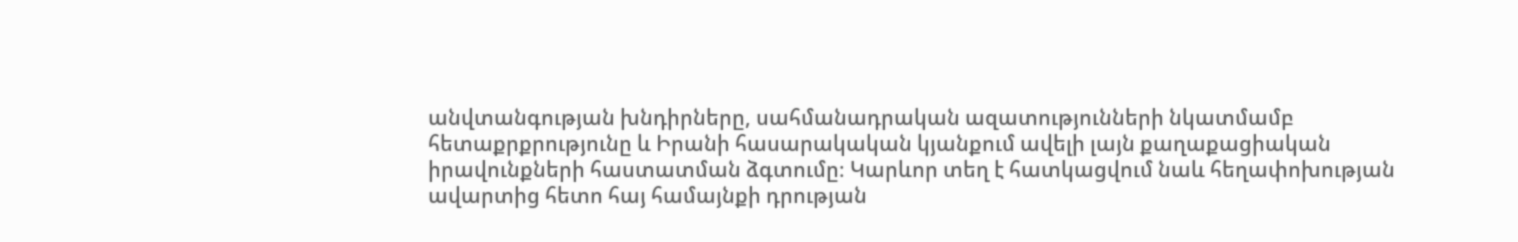անվտանգության խնդիրները, սահմանադրական ազատությունների նկատմամբ հետաքրքրությունը և Իրանի հասարակական կյանքում ավելի լայն քաղաքացիական իրավունքների հաստատման ձգտումը։ Կարևոր տեղ է հատկացվում նաև հեղափոխության ավարտից հետո հայ համայնքի դրության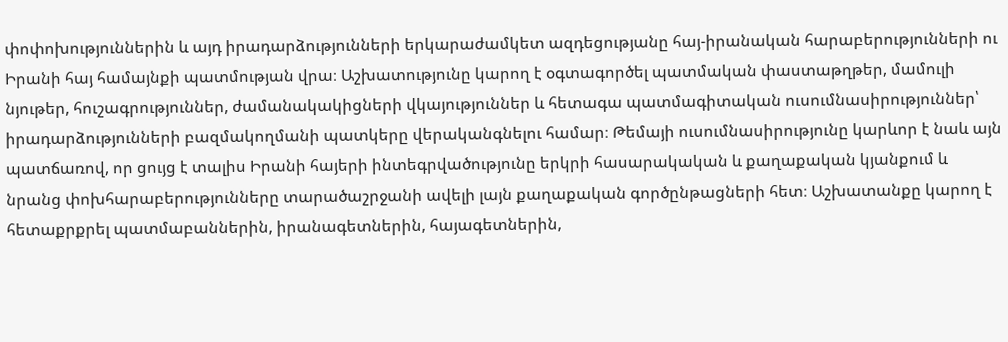փոփոխություններին և այդ իրադարձությունների երկարաժամկետ ազդեցությանը հայ-իրանական հարաբերությունների ու Իրանի հայ համայնքի պատմության վրա։ Աշխատությունը կարող է օգտագործել պատմական փաստաթղթեր, մամուլի նյութեր, հուշագրություններ, ժամանակակիցների վկայություններ և հետագա պատմագիտական ուսումնասիրություններ՝ իրադարձությունների բազմակողմանի պատկերը վերականգնելու համար։ Թեմայի ուսումնասիրությունը կարևոր է նաև այն պատճառով, որ ցույց է տալիս Իրանի հայերի ինտեգրվածությունը երկրի հասարակական և քաղաքական կյանքում և նրանց փոխհարաբերությունները տարածաշրջանի ավելի լայն քաղաքական գործընթացների հետ։ Աշխատանքը կարող է հետաքրքրել պատմաբաններին, իրանագետներին, հայագետներին,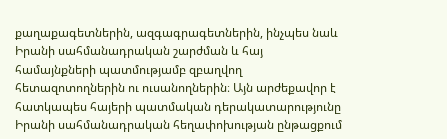քաղաքագետներին, ազգագրագետներին, ինչպես նաև Իրանի սահմանադրական շարժման և հայ համայնքների պատմությամբ զբաղվող հետազոտողներին ու ուսանողներին։ Այն արժեքավոր է հատկապես հայերի պատմական դերակատարությունը Իրանի սահմանադրական հեղափոխության ընթացքում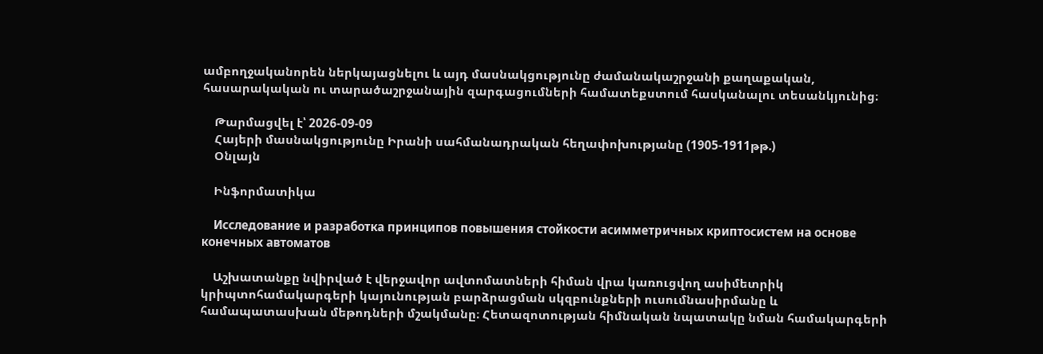ամբողջականորեն ներկայացնելու և այդ մասնակցությունը ժամանակաշրջանի քաղաքական, հասարակական ու տարածաշրջանային զարգացումների համատեքստում հասկանալու տեսանկյունից։

    Թարմացվել է՝ 2026-09-09
    Հայերի մասնակցությունը Իրանի սահմանադրական հեղափոխությանը (1905-1911թթ.)
    Օնլայն

    Ինֆորմատիկա

    Исследование и разработка принципов повышения стойкости асимметричных криптосистем на основе конечных автоматов

    Աշխատանքը նվիրված է վերջավոր ավտոմատների հիման վրա կառուցվող ասիմետրիկ կրիպտոհամակարգերի կայունության բարձրացման սկզբունքների ուսումնասիրմանը և համապատասխան մեթոդների մշակմանը։ Հետազոտության հիմնական նպատակը նման համակարգերի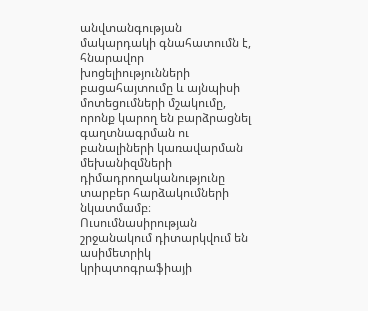անվտանգության մակարդակի գնահատումն է, հնարավոր խոցելիությունների բացահայտումը և այնպիսի մոտեցումների մշակումը, որոնք կարող են բարձրացնել գաղտնագրման ու բանալիների կառավարման մեխանիզմների դիմադրողականությունը տարբեր հարձակումների նկատմամբ։ Ուսումնասիրության շրջանակում դիտարկվում են ասիմետրիկ կրիպտոգրաֆիայի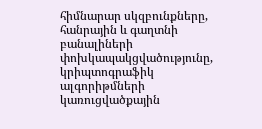հիմնարար սկզբունքները, հանրային և գաղտնի բանալիների փոխկապակցվածությունը, կրիպտոգրաֆիկ ալգորիթմների կառուցվածքային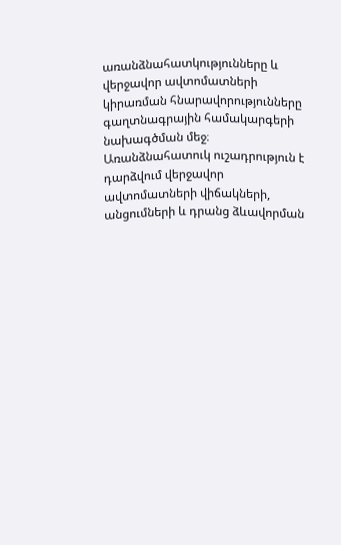առանձնահատկությունները և վերջավոր ավտոմատների կիրառման հնարավորությունները գաղտնագրային համակարգերի նախագծման մեջ։ Առանձնահատուկ ուշադրություն է դարձվում վերջավոր ավտոմատների վիճակների, անցումների և դրանց ձևավորման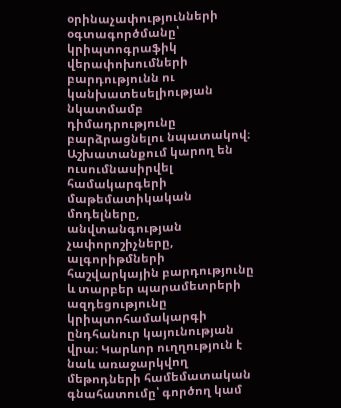օրինաչափությունների օգտագործմանը՝ կրիպտոգրաֆիկ վերափոխումների բարդությունն ու կանխատեսելիության նկատմամբ դիմադրությունը բարձրացնելու նպատակով։ Աշխատանքում կարող են ուսումնասիրվել համակարգերի մաթեմատիկական մոդելները, անվտանգության չափորոշիչները, ալգորիթմների հաշվարկային բարդությունը և տարբեր պարամետրերի ազդեցությունը կրիպտոհամակարգի ընդհանուր կայունության վրա։ Կարևոր ուղղություն է նաև առաջարկվող մեթոդների համեմատական գնահատումը՝ գործող կամ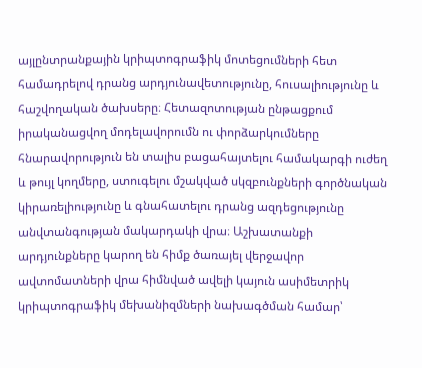այլընտրանքային կրիպտոգրաֆիկ մոտեցումների հետ համադրելով դրանց արդյունավետությունը, հուսալիությունը և հաշվողական ծախսերը։ Հետազոտության ընթացքում իրականացվող մոդելավորումն ու փորձարկումները հնարավորություն են տալիս բացահայտելու համակարգի ուժեղ և թույլ կողմերը, ստուգելու մշակված սկզբունքների գործնական կիրառելիությունը և գնահատելու դրանց ազդեցությունը անվտանգության մակարդակի վրա։ Աշխատանքի արդյունքները կարող են հիմք ծառայել վերջավոր ավտոմատների վրա հիմնված ավելի կայուն ասիմետրիկ կրիպտոգրաֆիկ մեխանիզմների նախագծման համար՝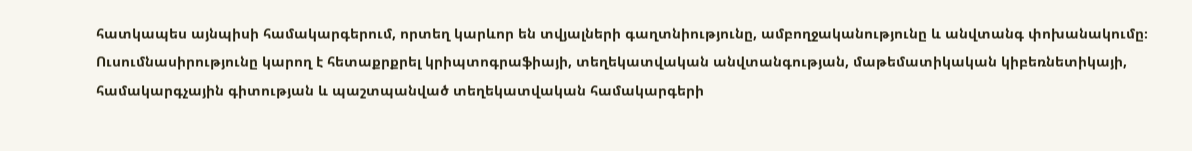հատկապես այնպիսի համակարգերում, որտեղ կարևոր են տվյալների գաղտնիությունը, ամբողջականությունը և անվտանգ փոխանակումը։ Ուսումնասիրությունը կարող է հետաքրքրել կրիպտոգրաֆիայի, տեղեկատվական անվտանգության, մաթեմատիկական կիբեռնետիկայի, համակարգչային գիտության և պաշտպանված տեղեկատվական համակարգերի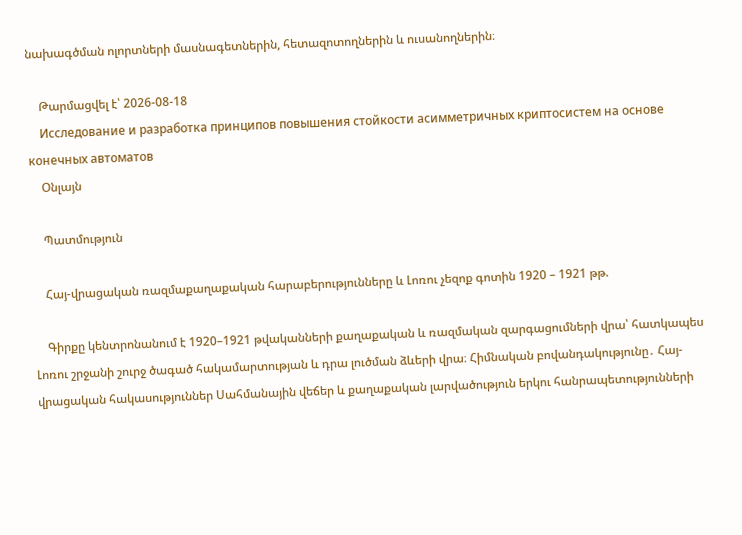նախագծման ոլորտների մասնագետներին, հետազոտողներին և ուսանողներին։

    Թարմացվել է՝ 2026-08-18
    Исследование и разработка принципов повышения стойкости асимметричных криптосистем на основе конечных автоматов
    Օնլայն

    Պատմություն

    Հայ-վրացական ռազմաքաղաքական հարաբերությունները և Լոռու չեզոք գոտին 1920 – 1921 թթ.

    Գիրքը կենտրոնանում է 1920–1921 թվականների քաղաքական և ռազմական զարգացումների վրա՝ հատկապես Լոռու շրջանի շուրջ ծագած հակամարտության և դրա լուծման ձևերի վրա։ Հիմնական բովանդակությունը․ Հայ-վրացական հակասություններ Սահմանային վեճեր և քաղաքական լարվածություն երկու հանրապետությունների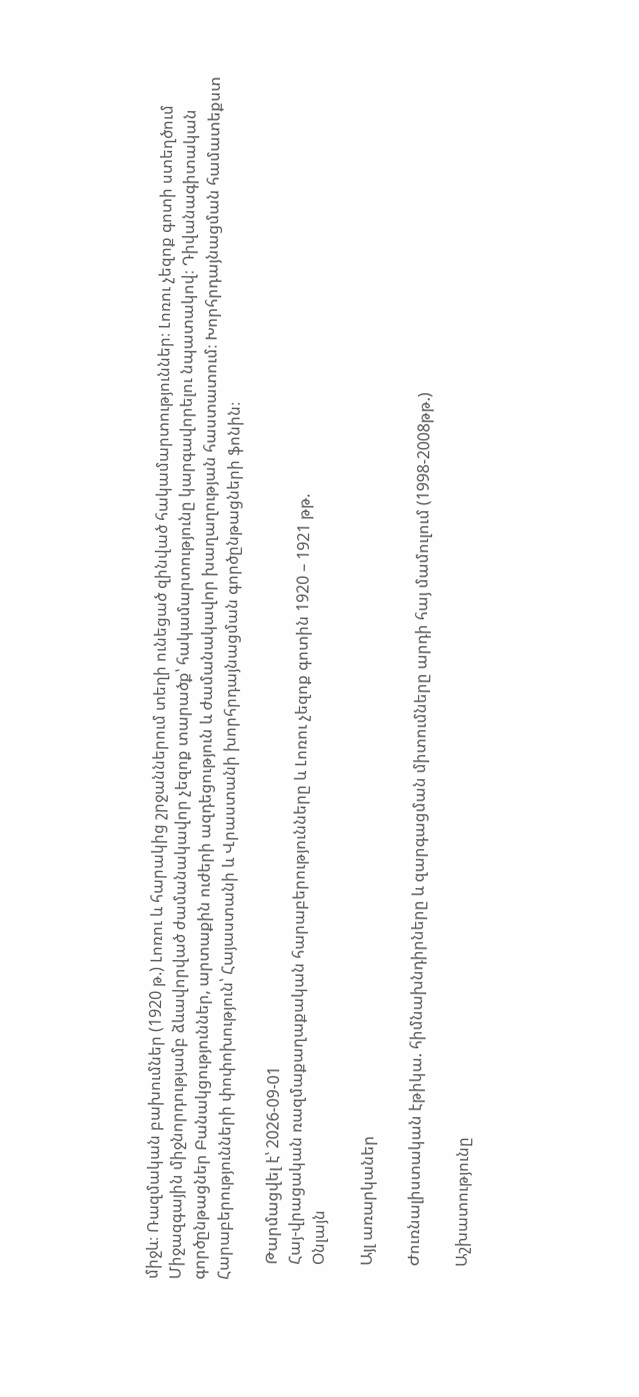միջև։ Ռազմական բախումներ (1920 թ.) Լոռու և հարակից շրջաններում տեղի ունեցած զինված հակամարտություններ։ Լոռու չեզոք գոտի ստեղծում Միջազգային միջնորդությամբ ձևավորված ժամանակավոր չեզոք տարածք՝ հակամարտությունը կարգավորելու նպատակով։ Դիվանագիտական գործընթացներ Բանակցություններ, արտաքին ուժերի ազդեցություն և ժամանակավոր խաղաղության հաստատում։ Խորհրդայնացման համատեքստ Հարաբերությունների փոփոխություն՝ Հայաստանի և Վրաստանի խորհրդայնացման գործընթացների ֆոնին։

    Թարմացվել է՝ 2026-09-01
    Հայ-վրացական ռազմաքաղաքական հարաբերությունները և Լոռու չեզոք գոտին 1920 – 1921 թթ.
    Օնլայն

    Այլ առարկաներ

    Ժուռնալիստական էթիկա. հիմնախնդիրները և զարգացման միտումները արդի հայ մամուլում (1998-2008թթ.)

    Աշխատությունը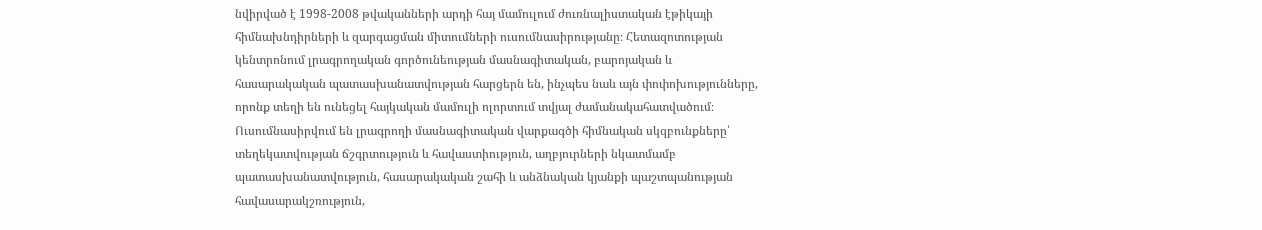նվիրված է 1998-2008 թվականների արդի հայ մամուլում ժուռնալիստական էթիկայի հիմնախնդիրների և զարգացման միտումների ուսումնասիրությանը։ Հետազոտության կենտրոնում լրագրողական գործունեության մասնագիտական, բարոյական և հասարակական պատասխանատվության հարցերն են, ինչպես նաև այն փոփոխությունները, որոնք տեղի են ունեցել հայկական մամուլի ոլորտում տվյալ ժամանակահատվածում։ Ուսումնասիրվում են լրագրողի մասնագիտական վարքագծի հիմնական սկզբունքները՝ տեղեկատվության ճշգրտություն և հավաստիություն, աղբյուրների նկատմամբ պատասխանատվություն, հասարակական շահի և անձնական կյանքի պաշտպանության հավասարակշռություն,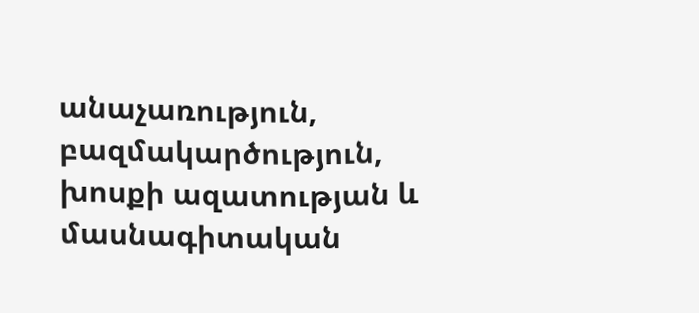անաչառություն, բազմակարծություն, խոսքի ազատության և մասնագիտական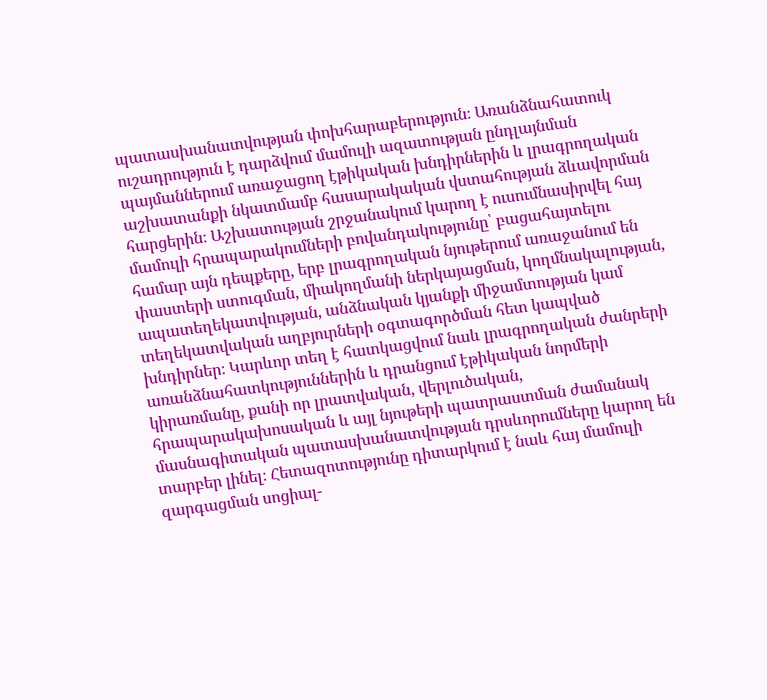պատասխանատվության փոխհարաբերություն։ Առանձնահատուկ ուշադրություն է դարձվում մամուլի ազատության ընդլայնման պայմաններում առաջացող էթիկական խնդիրներին և լրագրողական աշխատանքի նկատմամբ հասարակական վստահության ձևավորման հարցերին։ Աշխատության շրջանակում կարող է ուսումնասիրվել հայ մամուլի հրապարակումների բովանդակությունը՝ բացահայտելու համար այն դեպքերը, երբ լրագրողական նյութերում առաջանում են փաստերի ստուգման, միակողմանի ներկայացման, կողմնակալության, ապատեղեկատվության, անձնական կյանքի միջամտության կամ տեղեկատվական աղբյուրների օգտագործման հետ կապված խնդիրներ։ Կարևոր տեղ է հատկացվում նաև լրագրողական ժանրերի առանձնահատկություններին և դրանցում էթիկական նորմերի կիրառմանը, քանի որ լրատվական, վերլուծական, հրապարակախոսական և այլ նյութերի պատրաստման ժամանակ մասնագիտական պատասխանատվության դրսևորումները կարող են տարբեր լինել։ Հետազոտությունը դիտարկում է նաև հայ մամուլի զարգացման սոցիալ-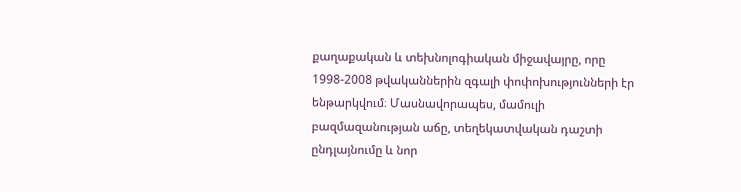քաղաքական և տեխնոլոգիական միջավայրը, որը 1998-2008 թվականներին զգալի փոփոխությունների էր ենթարկվում։ Մասնավորապես, մամուլի բազմազանության աճը, տեղեկատվական դաշտի ընդլայնումը և նոր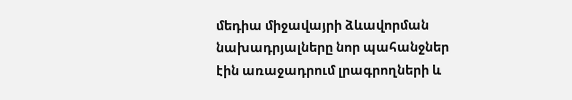մեդիա միջավայրի ձևավորման նախադրյալները նոր պահանջներ էին առաջադրում լրագրողների և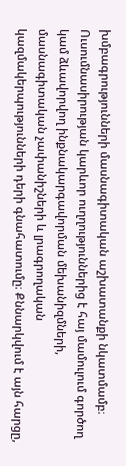խմբագրությունների մասնագիտական աշխատանքի նկատմամբ։ Ուսումնասիրության կարևոր ուղղություններից է հայ մամուլում գործող կամ ձևավորվող ինքնակարգավորման մեխանիզմների, մասնագիտական չափանիշների և լրագրողական կազմակերպությունների դերի գնահատումը։ Քննարկվում է այն հարցը,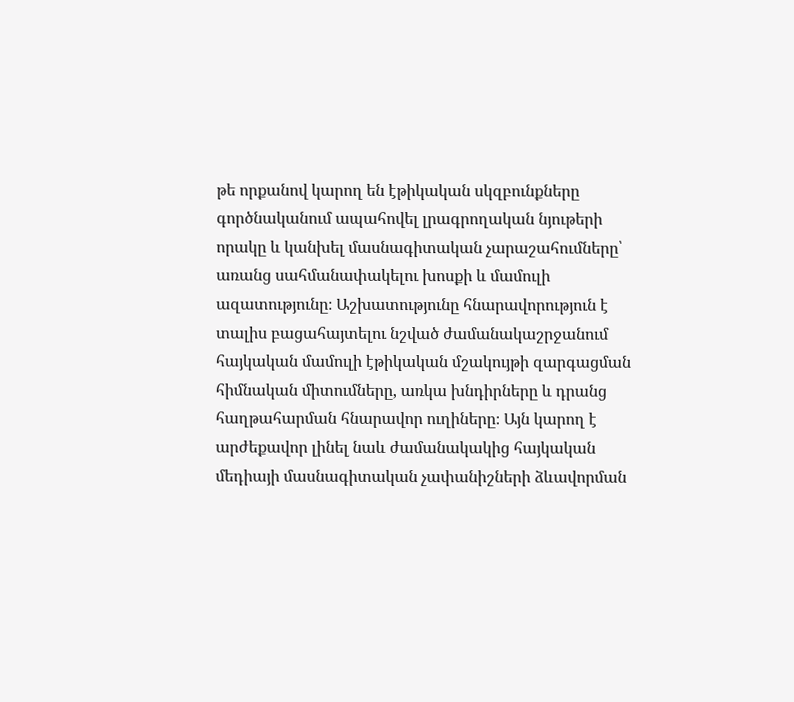թե որքանով կարող են էթիկական սկզբունքները գործնականում ապահովել լրագրողական նյութերի որակը և կանխել մասնագիտական չարաշահումները՝ առանց սահմանափակելու խոսքի և մամուլի ազատությունը։ Աշխատությունը հնարավորություն է տալիս բացահայտելու նշված ժամանակաշրջանում հայկական մամուլի էթիկական մշակույթի զարգացման հիմնական միտումները, առկա խնդիրները և դրանց հաղթահարման հնարավոր ուղիները։ Այն կարող է արժեքավոր լինել նաև ժամանակակից հայկական մեդիայի մասնագիտական չափանիշների ձևավորման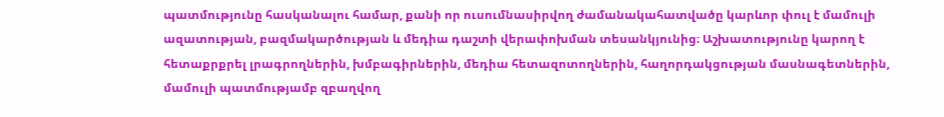պատմությունը հասկանալու համար, քանի որ ուսումնասիրվող ժամանակահատվածը կարևոր փուլ է մամուլի ազատության, բազմակարծության և մեդիա դաշտի վերափոխման տեսանկյունից։ Աշխատությունը կարող է հետաքրքրել լրագրողներին, խմբագիրներին, մեդիա հետազոտողներին, հաղորդակցության մասնագետներին, մամուլի պատմությամբ զբաղվող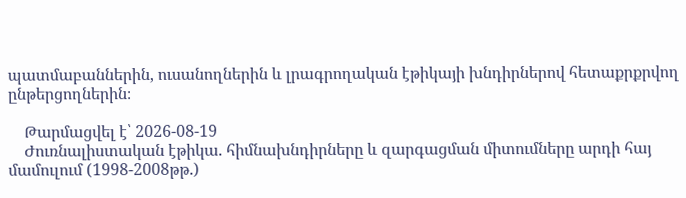պատմաբաններին, ուսանողներին և լրագրողական էթիկայի խնդիրներով հետաքրքրվող ընթերցողներին։

    Թարմացվել է՝ 2026-08-19
    Ժուռնալիստական էթիկա. հիմնախնդիրները և զարգացման միտումները արդի հայ մամուլում (1998-2008թթ.)